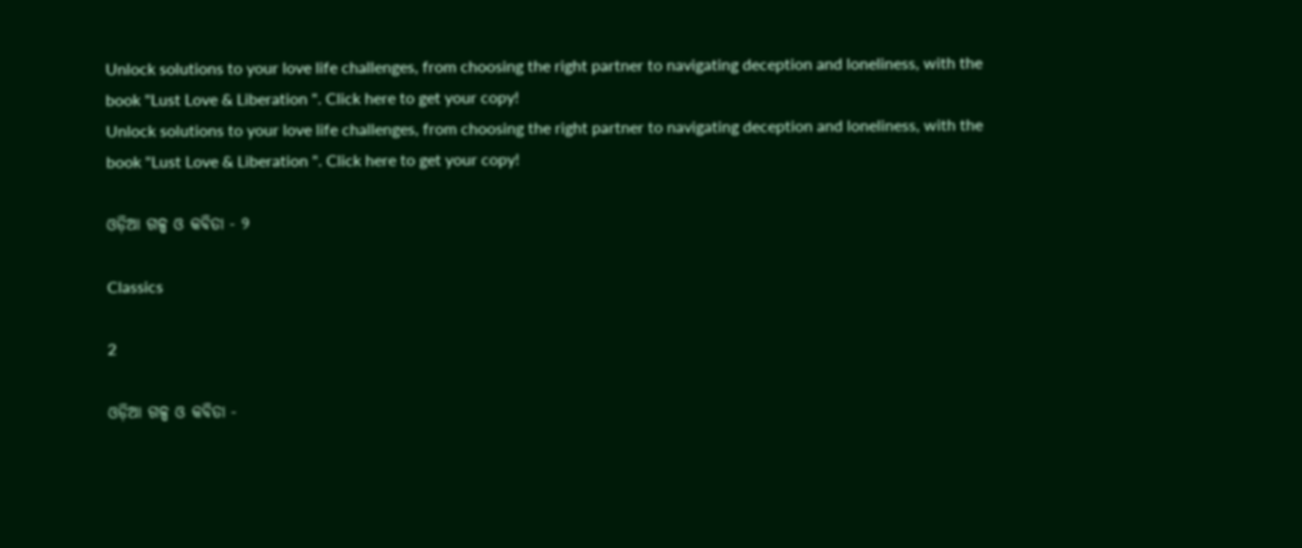Unlock solutions to your love life challenges, from choosing the right partner to navigating deception and loneliness, with the book "Lust Love & Liberation ". Click here to get your copy!
Unlock solutions to your love life challenges, from choosing the right partner to navigating deception and loneliness, with the book "Lust Love & Liberation ". Click here to get your copy!

ଓଡ଼ିଆ ଗଳ୍ପ ଓ କବିତା - ୨

Classics

2

ଓଡ଼ିଆ ଗଳ୍ପ ଓ କବିତା -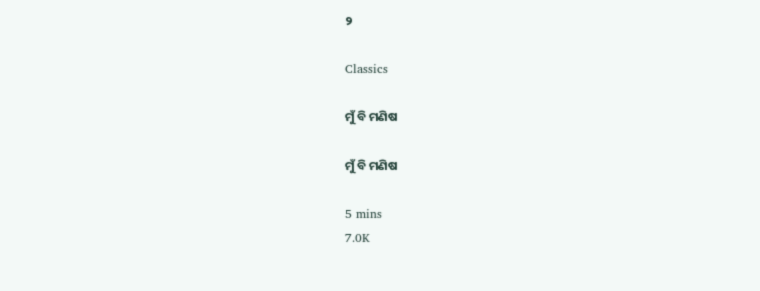୨

Classics

ମୁଁ ବି ମଣିଷ

ମୁଁ ବି ମଣିଷ

5 mins
7.0K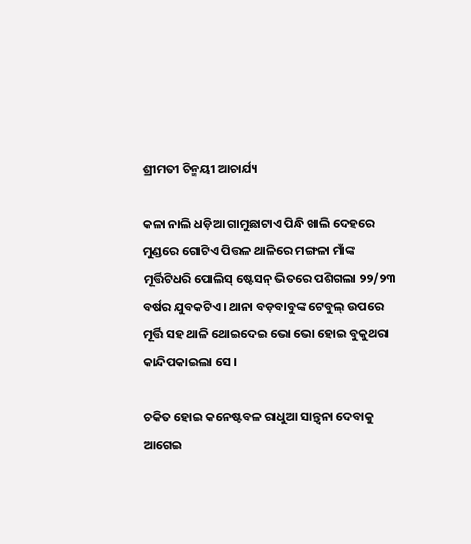ଶ୍ରୀମତୀ ଚିନ୍ମୟୀ ଆଚାର୍ଯ୍ୟ

କଳା ନାଲି ଧଡ଼ିଆ ଗାମୁଛାଟାଏ ପିନ୍ଧି ଖାଲି ଦେହରେ ମୁଣ୍ଡରେ ଗୋଟିଏ ପିତ୍ତଳ ଥାଳିରେ ମଙ୍ଗଳା ମାଁଙ୍କ ମୂର୍ତ୍ତିଟିଧରି ପୋଲିସ୍ ଷ୍ଟେସନ୍ ଭିତରେ ପଶିଗଲା ୨୨/୨୩ ବର୍ଷର ଯୁବକଟିଏ । ଥାନା ବଡ଼ବାବୁଙ୍କ ଟେବୁଲ୍ ଉପରେ ମୂର୍ତ୍ତି ସହ ଥାଳି ଥୋଇଦେଇ ଭୋ ଭୋ ହୋଇ ବୁକୁଥରା କାନ୍ଦିପକାଇଲା ସେ ।

ଚକିତ ହୋଇ କନେଷ୍ଟବଳ ରାଧୁଆ ସାନ୍ତ୍ୱନା ଦେବାକୁ ଆଗେଇ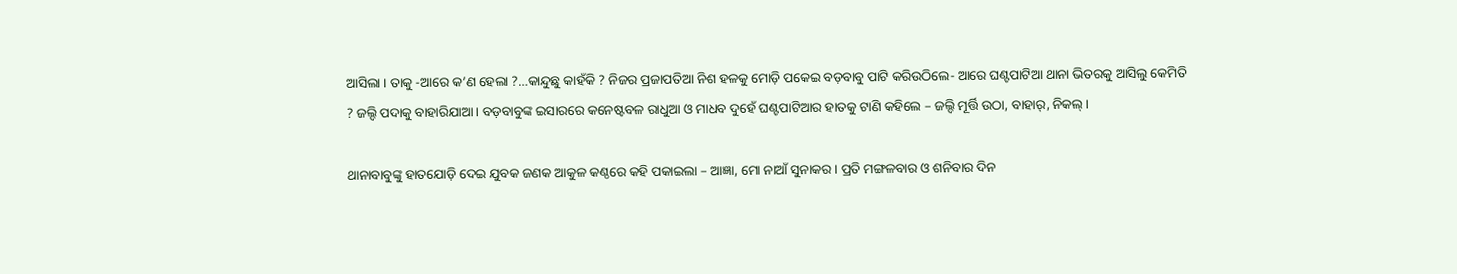ଆସିଲା । ତାକୁ -ଆରେ କ’ଣ ହେଲା ?…କାନ୍ଦୁଛୁ କାହଁକି ? ନିଜର ପ୍ରଜାପତିଆ ନିଶ ହଳକୁ ମୋଡ଼ି ପକେଇ ବଡ଼ବାବୁ ପାଟି କରିଉଠିଲେ- ଆରେ ଘଣ୍ଟପାଟିଆ ଥାନା ଭିତରକୁ ଆସିଲୁ କେମିତି ? ଜଲ୍ଦି ପଦାକୁ ବାହାରିଯାଆ । ବଡ଼ବାବୁଙ୍କ ଇସାରରେ କନେଷ୍ଟବଳ ରାଧୁଆ ଓ ମାଧବ ଦୁହେଁ ଘଣ୍ଟପାଟିଆର ହାତକୁ ଟାଣି କହିଲେ – ଜଲ୍ଦି ମୂର୍ତ୍ତି ଉଠା, ବାହାର୍, ନିକଲ୍ ।

ଥାନାବାବୁଙ୍କୁ ହାତଯୋଡ଼ି ଦେଇ ଯୁବକ ଜଣକ ଆକୁଳ କଣ୍ଠରେ କହି ପକାଇଲା – ଆଜ୍ଞା, ମୋ ନାଆଁ ସୁନାକର । ପ୍ରତି ମଙ୍ଗଳବାର ଓ ଶନିବାର ଦିନ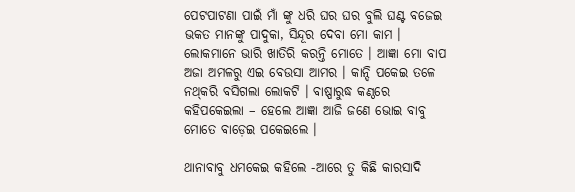ପେଟପାଟଣା ପାଇଁ ମାଁ ଙ୍କୁ ଧରି ଘର ଘର ବୁଲି ଘଣ୍ଟ ବଜେଇ ଭକତ ମାନଙ୍କୁ ପାଦୁକା, ସିନ୍ଦୂର ଦେବା ମୋ କାମ । ଲୋକମାନେ ଭାରି ଖାତିରି କରନ୍ତି ମୋତେ । ଆଜ୍ଞା ମୋ ବାପ ଅଜା ଅମଳରୁ ଏଇ ବେଉସା ଆମର । କାନ୍ଦି ପକେଇ ତଳେ ନଥ୍‌କରି ବସିଗଲା ଲୋକଟି । ବାଷ୍ପାରୁଦ୍ଧ କଣ୍ଠରେ କହିପକେଇଲା – ହେଲେ ଆଜ୍ଞା ଆଜି ଜଣେ ଭୋଇ ବାବୁ ମୋତେ ବାଡ଼େଇ ପକେଇଲେ ।

ଥାନାବାବୁ ଧମକେଇ କହିଲେ -ଆରେ ତୁ କିଛି କାରସାଦି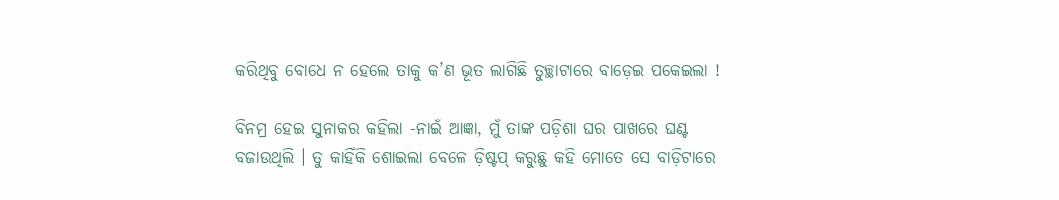କରିଥିବୁ ବୋଧେ ନ ହେଲେ ତାକୁ କ’ଣ ଭୂତ ଲାଗିଛି ତୁଚ୍ଛାଟାରେ ବାଡ଼େଇ ପକେଇଲା !

ବିନମ୍ର ହେଇ ସୁନାକର କହିଲା -ନାଇଁ ଆଜ୍ଞା, ମୁଁ ତାଙ୍କ ପଡ଼ିଶା ଘର ପାଖରେ ଘଣ୍ଟ ବଜାଉଥିଲି । ତୁ କାହିଁକି ଶୋଇଲା ବେଳେ ଡ଼ିଷ୍ଟପ୍ କରୁଛୁ କହି ମୋତେ ସେ ବାଡ଼ିଟାରେ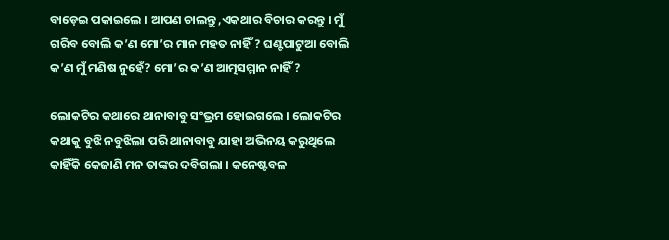ବାଡ଼େଇ ପକାଇଲେ । ଆପଣ ଚାଲନ୍ତୁ ,ଏକଥାର ବିଚାର କରନ୍ତୁ । ମୁଁ ଗରିବ ବୋଲି କ’ଣ ମୋ’ର ମାନ ମହତ ନାହିଁ ? ଘଣ୍ଟପାଟୁଆ ବୋଲି କ’ଣ ମୁଁ ମଣିଷ ନୁହେଁ? ମୋ’ର କ’ଣ ଆତ୍ମସମ୍ମାନ ନାହିଁ ?

ଲୋକଟିର କଥାରେ ଥାନାବାବୁ ସଂଭ୍ରମ ହୋଇଗଲେ । ଲୋକଟିର କଥାକୁ ବୁଝି ନବୁଝିଲା ପରି ଥାନାବାବୁ ଯାହା ଅଭିନୟ କରୁଥିଲେ କାହିଁକି କେଜାଣି ମନ ତାଙ୍କର ଦବିଗଲା । କନେଷ୍ଟବଳ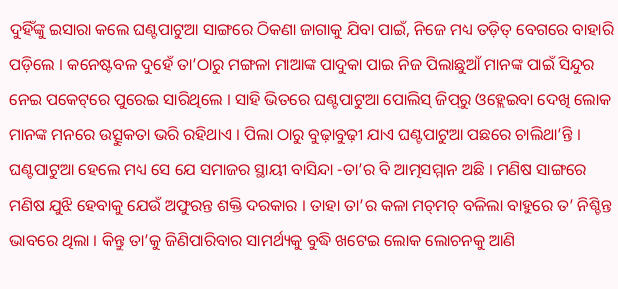ଦୁହିଁଙ୍କୁ ଇସାରା କଲେ ଘଣ୍ଟପାଟୁଆ ସାଙ୍ଗରେ ଠିକଣା ଜାଗାକୁ ଯିବା ପାଇଁ, ନିଜେ ମଧ୍ୟ ତଡ଼ିତ୍ ବେଗରେ ବାହାରି ପଡ଼ିଲେ । କନେଷ୍ଟବଳ ଦୁହେଁ ତା’ଠାରୁ ମଙ୍ଗଳା ମାଆଙ୍କ ପାଦୁକା ପାଇ ନିଜ ପିଲାଛୁଆଁ ମାନଙ୍କ ପାଇଁ ସିନ୍ଦୁର ନେଇ ପକେଟ୍‌ରେ ପୁରେଇ ସାରିଥିଲେ । ସାହି ଭିତରେ ଘଣ୍ଟପାଟୁଆ ପୋଲିସ୍ ଜିପ୍‌ରୁ ଓହ୍ଲେଇବା ଦେଖି ଲୋକ ମାନଙ୍କ ମନରେ ଉତ୍ସୁକତା ଭରି ରହିଥାଏ । ପିଲା ଠାରୁ ବୁଢ଼ାବୁଢ଼ୀ ଯାଏ ଘଣ୍ଟପାଟୁଆ ପଛରେ ଚାଲିଥା’ନ୍ତି । ଘଣ୍ଟପାଟୁଆ ହେଲେ ମଧ୍ୟ ସେ ଯେ ସମାଜର ସ୍ଥାୟୀ ବାସିନ୍ଦା -ତା’ର ବି ଆତ୍ମସମ୍ମାନ ଅଛି । ମଣିଷ ସାଙ୍ଗରେ ମଣିଷ ଯୁଝି ହେବାକୁ ଯେଉଁ ଅଫୁରନ୍ତ ଶକ୍ତି ଦରକାର । ତାହା ତା’ର କଳା ମଚ୍‌ମଚ୍‌ ବଳିଲା ବାହୁରେ ତ’ ନିଶ୍ଚିନ୍ତ ଭାବରେ ଥିଲା । କିନ୍ତୁ ତା’କୁ ଜିଣିପାରିବାର ସାମର୍ଥ୍ୟକୁ ବୁଦ୍ଧି ଖଟେଇ ଲୋକ ଲୋଚନକୁ ଆଣି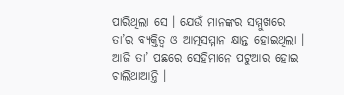ପାରିଥିଲା ସେ । ଯେଉଁ ମାନଙ୍କର ସମ୍ମୁଖରେ ତା’ର ବ୍ୟକ୍ତିତ୍ୱ ଓ ଆତ୍ମସମ୍ମାନ କ୍ଷାନ୍ତ ହୋଇଥିଲା । ଆଜି ତା’ ପଛରେ ସେହିମାନେ ପଟୁଆର ହୋଇ ଚାଲିଥାଆନ୍ତି ।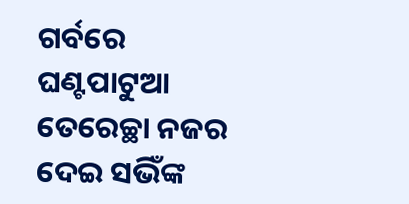ଗର୍ବରେ ଘଣ୍ଟପାଟୁଆ ତେରେଚ୍ଛା ନଜର ଦେଇ ସଭିଁଙ୍କ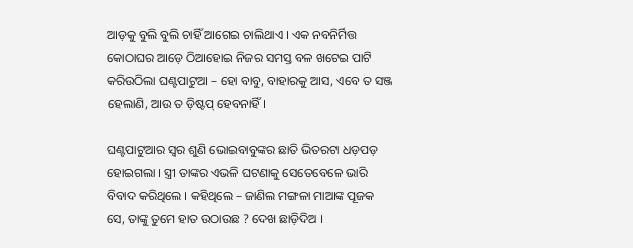ଆଡ଼କୁ ବୁଲି ବୁଲି ଚାହିଁ ଆଗେଇ ଚାଲିଥାଏ । ଏକ ନବନିର୍ମିତ୍ତ କୋଠାଘର ଆଡ଼େ ଠିଆହୋଇ ନିଜର ସମସ୍ତ ବଳ ଖଟେଇ ପାଟି କରିଉଠିଲା ଘଣ୍ଟପାଟୁଆ – ହୋ ବାବୁ, ବାହାରକୁ ଆସ, ଏବେ ତ ସଞ୍ଜ ହେଲାଣି, ଆଉ ତ ଡ଼ିଷ୍ଟପ୍ ହେବନାହିଁ ।

ଘଣ୍ଟପାଟୁଆର ସ୍ୱର ଶୁଣି ଭୋଇବାବୁଙ୍କର ଛାତି ଭିତରଟା ଧଡ଼ପଡ଼ ହୋଇଗଲା । ସ୍ତ୍ରୀ ତାଙ୍କର ଏଭଳି ଘଟଣାକୁ ସେତେବେଳେ ଭାରି ବିବାଦ କରିଥିଲେ । କହିଥିଲେ – ଜାଣିଲ ମଙ୍ଗଳା ମାଆଙ୍କ ପୂଜକ ସେ, ତାଙ୍କୁ ତୁମେ ହାତ ଉଠାଉଛ ? ଦେଖ ଛାଡ଼ିଦିଅ ।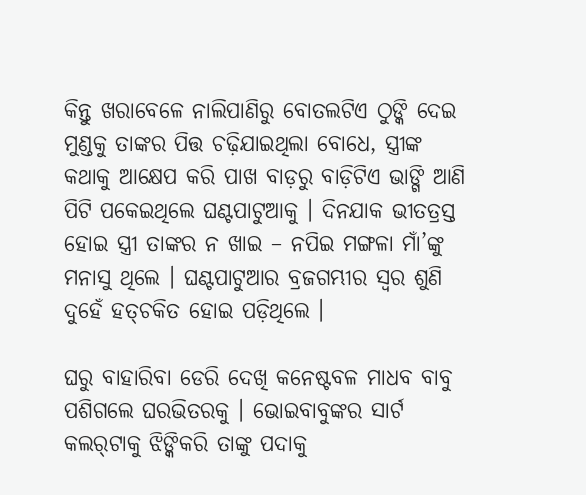କିନ୍ତୁ ଖରାବେଳେ ନାଲିପାଣିରୁ ବୋତଲଟିଏ ଠୁଙ୍କି ଦେଇ ମୁଣ୍ଡକୁ ତାଙ୍କର ପିତ୍ତ ଚଢ଼ିଯାଇଥିଲା ବୋଧେ, ସ୍ତ୍ରୀଙ୍କ କଥାକୁ ଆକ୍ଷେପ କରି ପାଖ ବାଡ଼ରୁ ବାଡ଼ିଟିଏ ଭାଙ୍ଗି ଆଣି ପିଟି ପକେଇଥିଲେ ଘଣ୍ଟପାଟୁଆକୁ । ଦିନଯାକ ଭୀତତ୍ରସ୍ତ ହୋଇ ସ୍ତ୍ରୀ ତାଙ୍କର ନ ଖାଇ – ନପିଇ ମଙ୍ଗଳା ମାଁ’ଙ୍କୁ ମନାସୁ ଥିଲେ । ଘଣ୍ଟପାଟୁଆର ବ୍ରଜଗମ୍ଭୀର ସ୍ୱର ଶୁଣି ଦୁହେଁ ହତ୍‌ଚକିତ ହୋଇ ପଡ଼ିଥିଲେ ।

ଘରୁ ବାହାରିବା ଡେରି ଦେଖି କନେଷ୍ଟବଳ ମାଧବ ବାବୁ ପଶିଗଲେ ଘରଭିତରକୁ । ଭୋଇବାବୁଙ୍କର ସାର୍ଟ କଲର୍‌ଟାକୁ ଝିଙ୍କିକରି ତାଙ୍କୁ ପଦାକୁ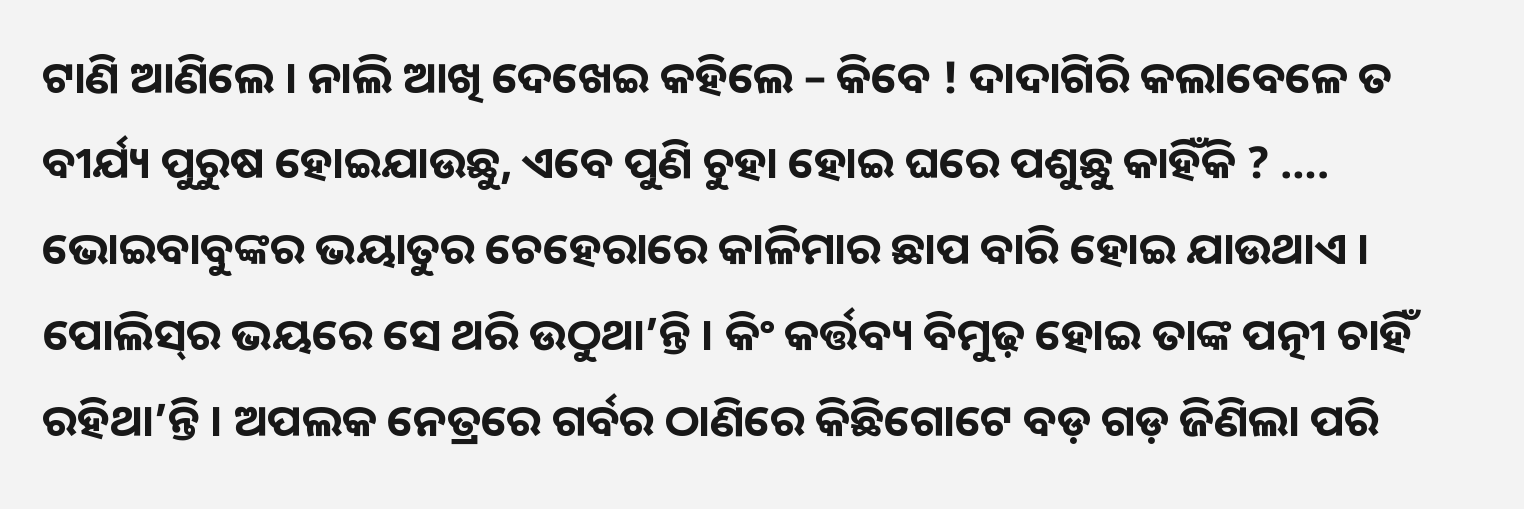ଟାଣି ଆଣିଲେ । ନାଲି ଆଖି ଦେଖେଇ କହିଲେ – କିବେ ! ଦାଦାଗିରି କଲାବେଳେ ତ ବୀର୍ଯ୍ୟ ପୁରୁଷ ହୋଇଯାଉଛୁ, ଏବେ ପୁଣି ଚୁହା ହୋଇ ଘରେ ପଶୁଛୁ କାହିଁକି ? …. ଭୋଇବାବୁଙ୍କର ଭୟାତୁର ଚେହେରାରେ କାଳିମାର ଛାପ ବାରି ହୋଇ ଯାଉଥାଏ । ପୋଲିସ୍‌ର ଭୟରେ ସେ ଥରି ଉଠୁଥା’ନ୍ତି । କିଂ କର୍ତ୍ତବ୍ୟ ବିମୁଢ଼ ହୋଇ ତାଙ୍କ ପତ୍ନୀ ଚାହିଁ ରହିଥା’ନ୍ତି । ଅପଲକ ନେତ୍ରରେ ଗର୍ବର ଠାଣିରେ କିଛିଗୋଟେ ବଡ଼ ଗଡ଼ ଜିଣିଲା ପରି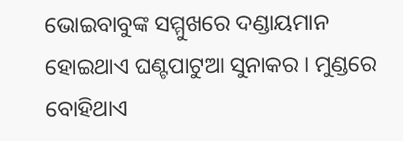ଭୋଇବାବୁଙ୍କ ସମ୍ମୁଖରେ ଦଣ୍ଡାୟମାନ ହୋଇଥାଏ ଘଣ୍ଟପାଟୁଆ ସୁନାକର । ମୁଣ୍ଡରେ ବୋହିଥାଏ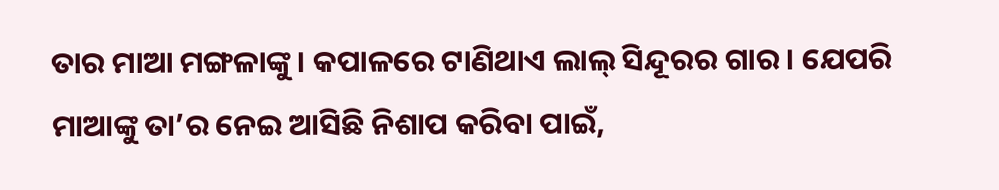ତାର ମାଆ ମଙ୍ଗଳାଙ୍କୁ । କପାଳରେ ଟାଣିଥାଏ ଲାଲ୍ ସିନ୍ଦୂରର ଗାର । ଯେପରି ମାଆଙ୍କୁ ତା’ର ନେଇ ଆସିଛି ନିଶାପ କରିବା ପାଇଁ,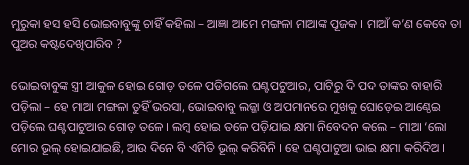ମୁରୁକା ହସ ହସି ଭୋଇବାବୁଙ୍କୁ ଚାହିଁ କହିଲା – ଆଜ୍ଞା ଆମେ ମଙ୍ଗଳା ମାଆଙ୍କ ପୂଜକ । ମାଆଁ କ’ଣ କେବେ ତା ପୁଅର କଷ୍ଟଦେଖିପାରିବ ?

ଭୋଇବାବୁଙ୍କ ସ୍ତ୍ରୀ ଆକୁଳ ହୋଇ ଗୋଡ଼ ତଳେ ପଡିଗଲେ ଘଣ୍ଟପଟୁଆର, ପାଟିରୁ ଦି ପଦ ତାଙ୍କର ବାହାରି ପଡ଼ିଲା – ହେ ମାଆ ମଙ୍ଗଳା ତୁହିଁ ଭରସା, ଭୋଇବାବୁ ଲଜ୍ଜା ଓ ଅପମାନରେ ମୁଖକୁ ଘୋଡ଼େଇ ଆଣ୍ଠେଇ ପଡ଼ିଲେ ଘଣ୍ଟପାଟୁଆର ଗୋଡ଼ ତଳେ । ଲମ୍ୱ ହୋଇ ତଳେ ପଡ଼ିଯାଇ କ୍ଷମା ନିବେଦନ କଲେ – ମାଆ ‘ଲୋ ମୋର ଭୂଲ୍ ହୋଇଯାଇଛି, ଆଉ ଦିନେ ବି ଏମିତି ଭୂଲ୍ କରିବିନି । ହେ ଘଣ୍ଟପାଟୁଆ ଭାଇ କ୍ଷମା କରିଦିଅ ।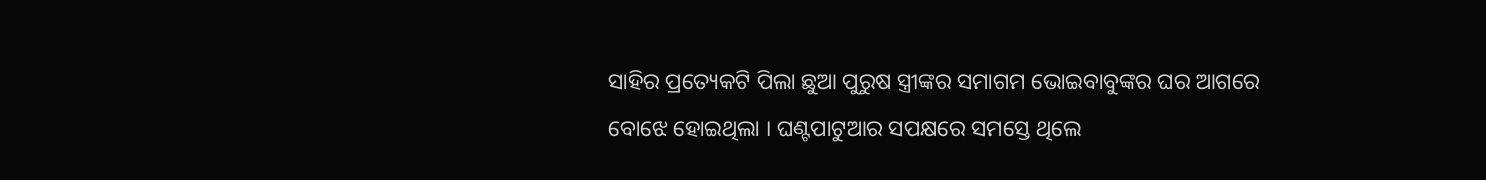ସାହିର ପ୍ରତ୍ୟେକଟି ପିଲା ଛୁଆ ପୁରୁଷ ସ୍ତ୍ରୀଙ୍କର ସମାଗମ ଭୋଇବାବୁଙ୍କର ଘର ଆଗରେ ବୋଝେ ହୋଇଥିଲା । ଘଣ୍ଟପାଟୁଆର ସପକ୍ଷରେ ସମସ୍ତେ ଥିଲେ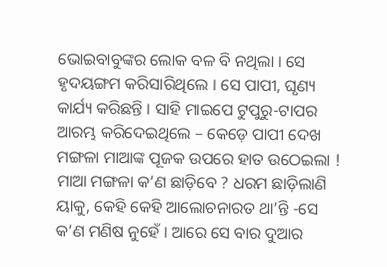ଭୋଇବାବୁଙ୍କର ଲୋକ ବଳ ବି ନଥିଲା । ସେ ହୃଦୟଙ୍ଗମ କରିସାରିଥିଲେ । ସେ ପାପୀ, ଘୃଣ୍ୟ କାର୍ଯ୍ୟ କରିଛନ୍ତି । ସାହି ମାଇପେ ଟୁପୁରୁ-ଟାପର ଆରମ୍ଭ କରିଦେଇଥିଲେ – କେଡ଼େ ପାପୀ ଦେଖ ମଙ୍ଗଳା ମାଆଙ୍କ ପୂଜକ ଉପରେ ହାତ ଉଠେଇଲା ! ମାଆ ମଙ୍ଗଳା କ’ଣ ଛାଡ଼ିବେ ? ଧରମ ଛାଡ଼ିଲାଣି ୟାକୁ, କେହି କେହି ଆଲୋଚନାରତ ଥା’ନ୍ତି -ସେ କ’ଣ ମଣିଷ ନୁହେଁ । ଆରେ ସେ ବାର ଦୁଆର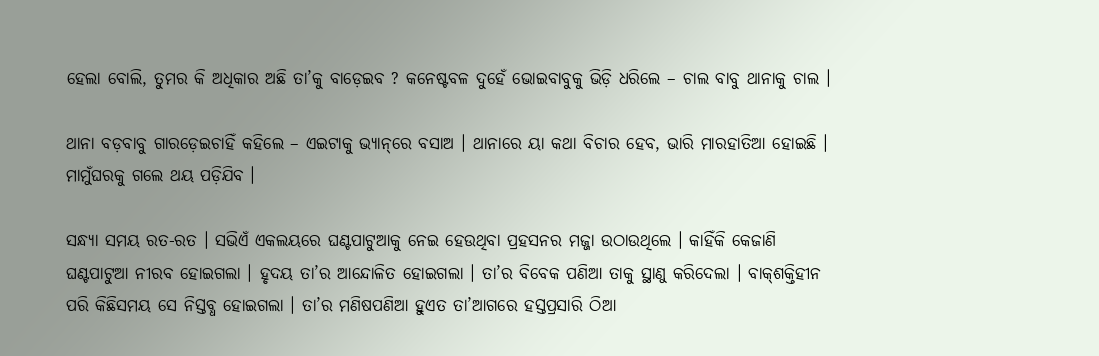ହେଲା ବୋଲି, ତୁମର କି ଅଧିକାର ଅଛି ତା’କୁ ବାଡ଼େଇବ ? କନେଷ୍ଟବଳ ଦୁହେଁ ଭୋଇବାବୁକୁ ଭିଡ଼ି ଧରିଲେ – ଚାଲ ବାବୁ ଥାନାକୁ ଚାଲ ।

ଥାନା ବଡ଼ବାବୁ ଗାରଡ଼େଇଚାହିଁ କହିଲେ – ଏଇଟାକୁ ଭ୍ୟାନ୍‌ରେ ବସାଅ । ଥାନାରେ ୟା କଥା ବିଚାର ହେବ, ଭାରି ମାରହାତିଆ ହୋଇଛି । ମାମୁଁଘରକୁ ଗଲେ ଥୟ ପଡ଼ିଯିବ ।

ସନ୍ଧ୍ୟା ସମୟ ରତ-ରତ । ସଭିଏଁ ଏକଲୟରେ ଘଣ୍ଟପାଟୁଆକୁ ନେଇ ହେଉଥିବା ପ୍ରହସନର ମଜ୍ଜା ଉଠାଉଥିଲେ । କାହିଁକି କେଜାଣି ଘଣ୍ଟପାଟୁଆ ନୀରବ ହୋଇଗଲା । ହୃଦୟ ତା’ର ଆନ୍ଦୋଳିତ ହୋଇଗଲା । ତା’ର ବିବେକ ପଣିଆ ତାକୁ ସ୍ଥାଣୁ କରିଦେଲା । ବାକ୍‌ଶକ୍ତିହୀନ ପରି କିଛିସମୟ ସେ ନିସ୍ତବ୍ଧ ହୋଇଗଲା । ତା’ର ମଣିଷପଣିଆ ହୁଏତ ତା’ଆଗରେ ହସ୍ତପ୍ରସାରି ଠିଆ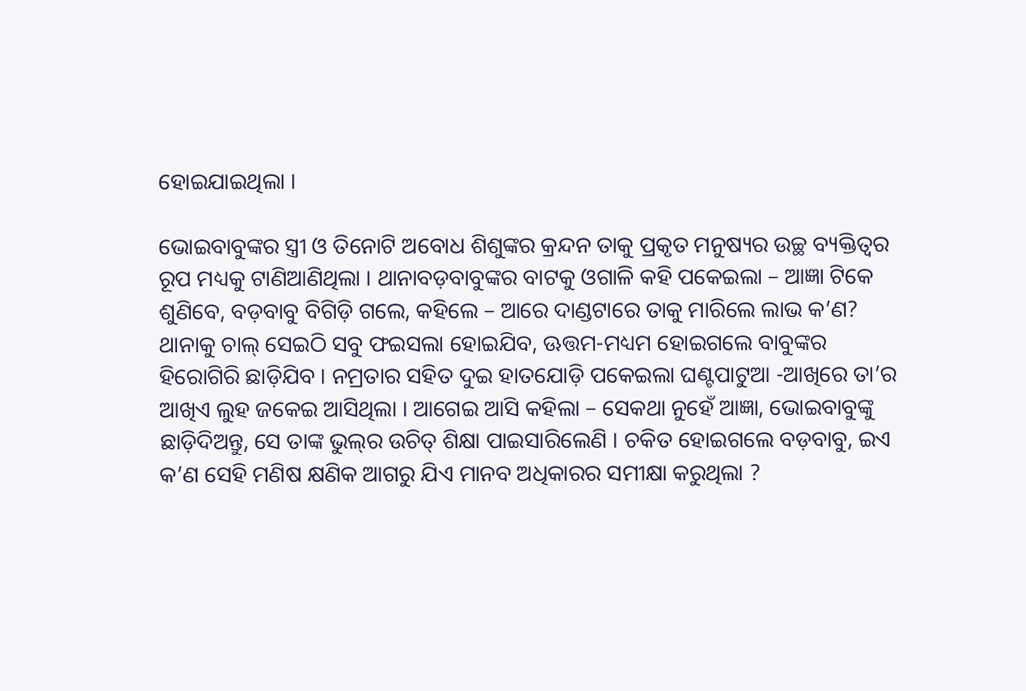ହୋଇଯାଇଥିଲା ।

ଭୋଇବାବୁଙ୍କର ସ୍ତ୍ରୀ ଓ ତିନୋଟି ଅବୋଧ ଶିଶୁଙ୍କର କ୍ରନ୍ଦନ ତାକୁ ପ୍ରକୃତ ମନୁଷ୍ୟର ଉଚ୍ଛ ବ୍ୟକ୍ତିତ୍ୱର ରୂପ ମଧ୍ୟକୁ ଟାଣିଆଣିଥିଲା । ଥାନାବଡ଼ବାବୁଙ୍କର ବାଟକୁ ଓଗାଳି କହି ପକେଇଲା – ଆଜ୍ଞା ଟିକେ ଶୁଣିବେ, ବଡ଼ବାବୁ ବିଗିଡ଼ି ଗଲେ, କହିଲେ – ଆରେ ଦାଣ୍ଡଟାରେ ତାକୁ ମାରିଲେ ଲାଭ କ’ଣ? ଥାନାକୁ ଚାଲ୍ ସେଇଠି ସବୁ ଫଇସଲା ହୋଇଯିବ, ଊତ୍ତମ-ମଧ୍ୟମ ହୋଇଗଲେ ବାବୁଙ୍କର ହିରୋଗିରି ଛାଡ଼ିଯିବ । ନମ୍ରତାର ସହିତ ଦୁଇ ହାତଯୋଡ଼ି ପକେଇଲା ଘଣ୍ଟପାଟୁଆ -ଆଖିରେ ତା’ର ଆଖିଏ ଲୁହ ଜକେଇ ଆସିଥିଲା । ଆଗେଇ ଆସି କହିଲା – ସେକଥା ନୁହେଁ ଆଜ୍ଞା, ଭୋଇବାବୁଙ୍କୁ ଛାଡ଼ିଦିଅନ୍ତୁ, ସେ ତାଙ୍କ ଭୁଲ୍‌ର ଉଚିତ୍ ଶିକ୍ଷା ପାଇସାରିଲେଣି । ଚକିତ ହୋଇଗଲେ ବଡ଼ବାବୁ, ଇଏ କ’ଣ ସେହି ମଣିଷ କ୍ଷଣିକ ଆଗରୁ ଯିଏ ମାନବ ଅଧିକାରର ସମୀକ୍ଷା କରୁଥିଲା ?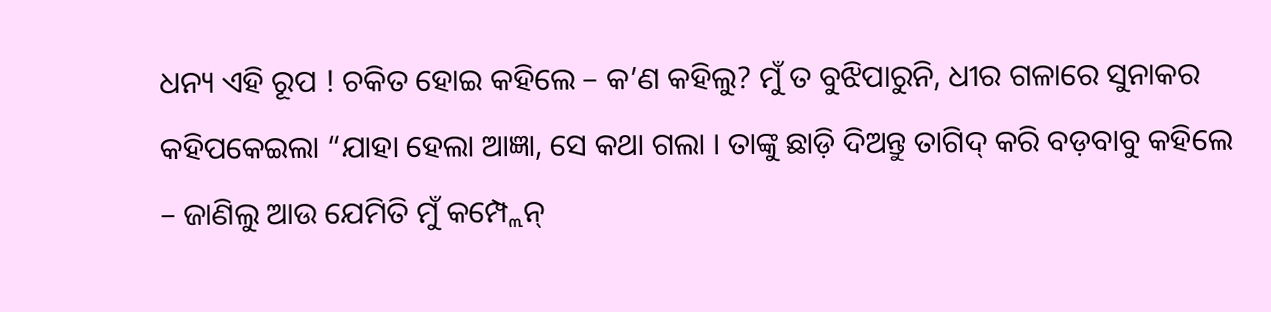ଧନ୍ୟ ଏହି ରୂପ ! ଚକିତ ହୋଇ କହିଲେ – କ’ଣ କହିଲୁ? ମୁଁ ତ ବୁଝିପାରୁନି, ଧୀର ଗଳାରେ ସୁନାକର କହିପକେଇଲା “ଯାହା ହେଲା ଆଜ୍ଞା, ସେ କଥା ଗଲା । ତାଙ୍କୁ ଛାଡ଼ି ଦିଅନ୍ତୁ ତାଗିଦ୍ କରି ବଡ଼ବାବୁ କହିଲେ – ଜାଣିଲୁ ଆଉ ଯେମିତି ମୁଁ କମ୍ପ୍ଲେନ୍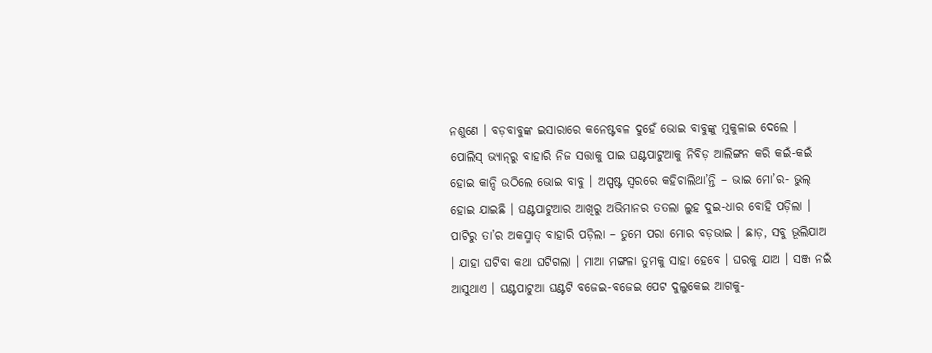ନଶୁଣେ । ବଡ଼ବାବୁଙ୍କ ଇସାରାରେ କନେଷ୍ଟବଳ ଦୁହେଁ ଭୋଇ ବାବୁଙ୍କୁ ମୁକୁଳାଇ ଦେଲେ । ପୋଲିସ୍ ଭ୍ୟାନ୍‌ରୁ ବାହାରି ନିଜ ସତ୍ତାକୁ ପାଇ ଘଣ୍ଟପାଟୁଆକୁ ନିବିଡ଼ ଆଲିଙ୍ଗନ କରି କଇଁ-କଇଁ ହୋଇ କାନ୍ଦି ଉଠିଲେ ଭୋଇ ବାବୁ । ଅସ୍ପଷ୍ଟ ସ୍ୱରରେ କହିଚାଲିଥା’ନ୍ତି – ଭାଇ ମୋ’ର- ଭୁଲ୍ ହୋଇ ଯାଇଛି । ଘଣ୍ଟପାଟୁଆର ଆଖିରୁ ଅଭିମାନର ତତଲା ଲୁହ ଦୁଇ-ଧାର ବୋହି ପଡ଼ିଲା । ପାଟିରୁ ତା’ର ଅକସ୍ମାତ୍ ବାହାରି ପଡ଼ିଲା – ତୁମେ ପରା ମୋର ବଡ଼ଭାଇ । ଛାଡ଼, ସବୁ ଭୂଲିଯାଅ । ଯାହା ଘଟିବା କଥା ଘଟିଗଲା । ମାଆ ମଙ୍ଗଳା ତୁମକୁ ସାହା ହେବେ । ଘରକୁ ଯାଅ । ସଞ୍ଜ ନଇଁ ଆସୁଥାଏ । ଘଣ୍ଟପାଟୁଆ ଘଣ୍ଟଟି ବଜେଇ-ବଜେଇ ପେଟ ଦୁଲୁକେଇ ଆଗକୁ-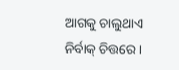ଆଗକୁ ଚାଲୁଥାଏ ନିର୍ବାକ୍ ଚିତ୍ତରେ ।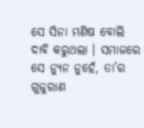ସେ ସିନା ମଣିଷ ବୋଲି ଦାବି କରୁଥଲା । ସମାଜରେ ସେ ନ୍ୟୁନ ନୁହେଁ, ତା’ର ଗୁଜୁରାଣ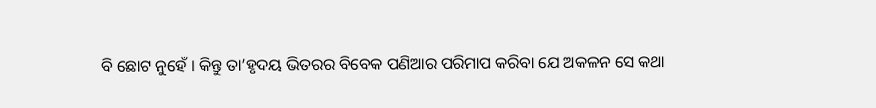ବି ଛୋଟ ନୁହେଁ । କିନ୍ତୁ ତା’ହୃଦୟ ଭିତରର ବିବେକ ପଣିଆର ପରିମାପ କରିବା ଯେ ଅକଳନ ସେ କଥା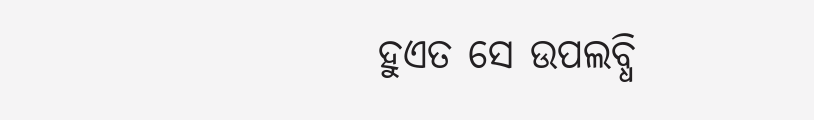ହୁଏତ ସେ ଉପଲବ୍ଧି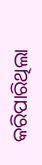କରିପାରିଥିଲା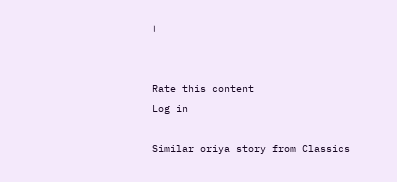।


Rate this content
Log in

Similar oriya story from Classics